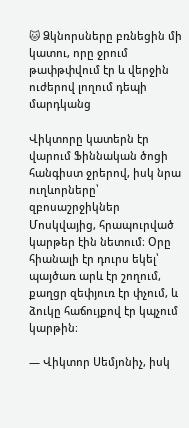🐱 Ձկնորսները բռնեցին մի կատու, որը ջրում թափթփվում էր և վերջին ուժերով լողում դեպի մարդկանց

Վիկտորը կատերն էր վարում Ֆիննական ծոցի հանգիստ ջրերով, իսկ նրա ուղևորները՝ զբոսաշրջիկներ Մոսկվայից, հրապուրված կարթեր էին նետում։ Օրը հիանալի էր դուրս եկել՝ պայծառ արև էր շողում, քաղցր զեփյուռ էր փչում, և ձուկը հաճույքով էր կպչում կարթին։

— Վիկտոր Սեմյոնիչ, իսկ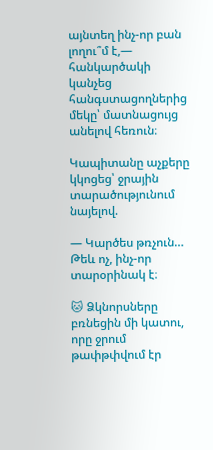այնտեղ ինչ-որ բան լողու՞մ է,— հանկարծակի կանչեց հանգստացողներից մեկը՝ մատնացույց անելով հեռուն։

Կապիտանը աչքերը կկոցեց՝ ջրային տարածությունում նայելով.

— Կարծես թռչուն… Թեև ոչ, ինչ-որ տարօրինակ է։

🐱 Ձկնորսները բռնեցին մի կատու, որը ջրում թափթփվում էր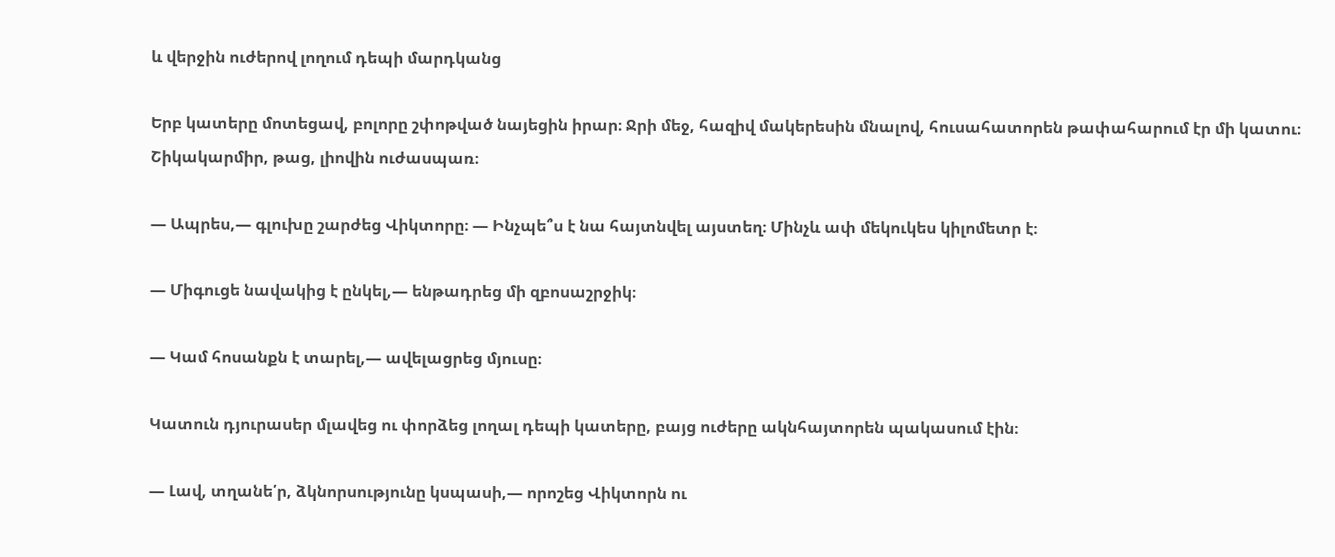և վերջին ուժերով լողում դեպի մարդկանց

Երբ կատերը մոտեցավ, բոլորը շփոթված նայեցին իրար։ Ջրի մեջ, հազիվ մակերեսին մնալով, հուսահատորեն թափահարում էր մի կատու։ Շիկակարմիր, թաց, լիովին ուժասպառ։

— Ապրես,— գլուխը շարժեց Վիկտորը։ — Ինչպե՞ս է նա հայտնվել այստեղ։ Մինչև ափ մեկուկես կիլոմետր է։

— Միգուցե նավակից է ընկել,— ենթադրեց մի զբոսաշրջիկ։

— Կամ հոսանքն է տարել,— ավելացրեց մյուսը։

Կատուն դյուրասեր մլավեց ու փորձեց լողալ դեպի կատերը, բայց ուժերը ակնհայտորեն պակասում էին։

— Լավ, տղանե՛ր, ձկնորսությունը կսպասի,— որոշեց Վիկտորն ու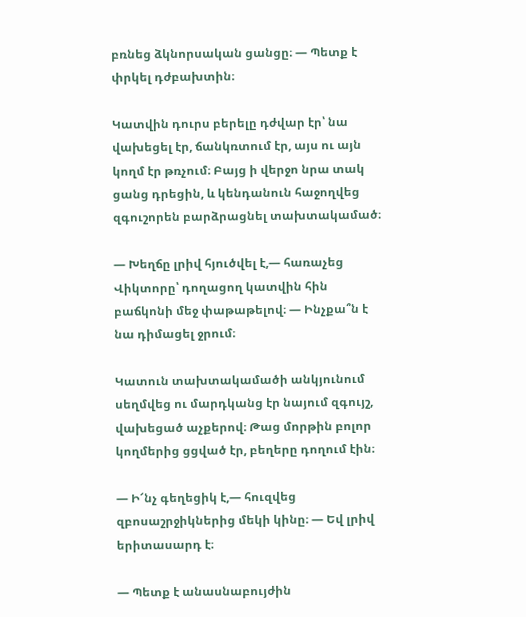բռնեց ձկնորսական ցանցը։ — Պետք է փրկել դժբախտին։

Կատվին դուրս բերելը դժվար էր՝ նա վախեցել էր, ճանկռտում էր, այս ու այն կողմ էր թռչում։ Բայց ի վերջո նրա տակ ցանց դրեցին, և կենդանուն հաջողվեց զգուշորեն բարձրացնել տախտակամած։

— Խեղճը լրիվ հյուծվել է,— հառաչեց Վիկտորը՝ դողացող կատվին հին բաճկոնի մեջ փաթաթելով։ — Ինչքա՞ն է նա դիմացել ջրում։

Կատուն տախտակամածի անկյունում սեղմվեց ու մարդկանց էր նայում զգույշ, վախեցած աչքերով։ Թաց մորթին բոլոր կողմերից ցցված էր, բեղերը դողում էին։

— Ի՜նչ գեղեցիկ է,— հուզվեց զբոսաշրջիկներից մեկի կինը։ — Եվ լրիվ երիտասարդ է։

— Պետք է անասնաբույժին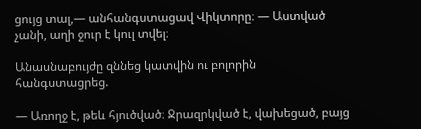ցույց տալ,— անհանգստացավ Վիկտորը։ — Աստված չանի, աղի ջուր է կուլ տվել։

Անասնաբույժը զննեց կատվին ու բոլորին հանգստացրեց.

— Առողջ է, թեև հյուծված։ Ջրազրկված է, վախեցած, բայց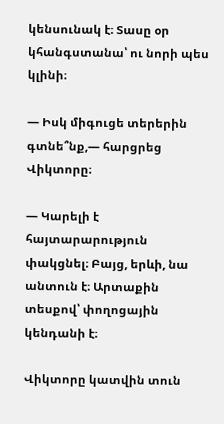կենսունակ է։ Տասը օր կհանգստանա՝ ու նորի պես կլինի։

— Իսկ միգուցե տերերին գտնե՞նք,— հարցրեց Վիկտորը։

— Կարելի է հայտարարություն փակցնել։ Բայց, երևի, նա անտուն է։ Արտաքին տեսքով՝ փողոցային կենդանի է։

Վիկտորը կատվին տուն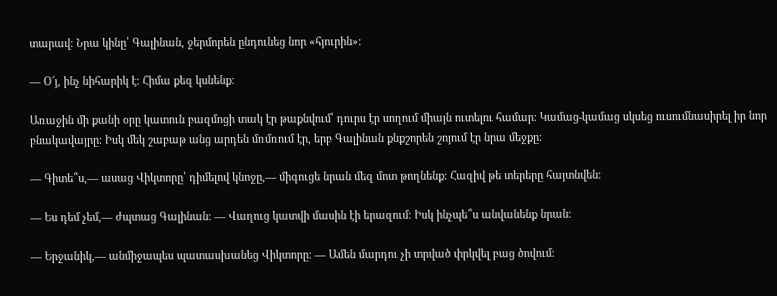տարավ։ Նրա կինը՝ Գալինան, ջերմորեն ընդունեց նոր «հյուրին»։

— Օ՜յ, ինչ նիհարիկ է։ Հիմա քեզ կսնենք։

Առաջին մի քանի օրը կատուն բազմոցի տակ էր թաքնվում՝ դուրս էր սողում միայն ուտելու համար։ Կամաց-կամաց սկսեց ուսումնասիրել իր նոր բնակավայրը։ Իսկ մեկ շաբաթ անց արդեն մռմռում էր, երբ Գալինան քնքշորեն շոյում էր նրա մեջքը։

— Գիտե՞ս,— ասաց Վիկտորը՝ դիմելով կնոջը,— միգուցե նրան մեզ մոտ թողնենք։ Հազիվ թե տերերը հայտնվեն։

— Ես դեմ չեմ,— ժպտաց Գալինան։ — Վաղուց կատվի մասին էի երազում։ Իսկ ինչպե՞ս անվանենք նրան։

— Երջանիկ,— անմիջապես պատասխանեց Վիկտորը։ — Ամեն մարդու չի տրված փրկվել բաց ծովում։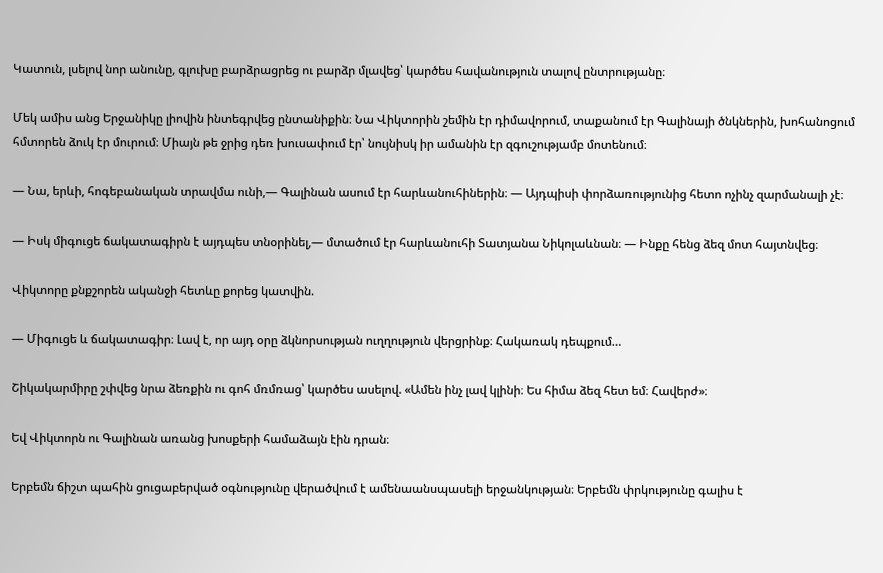Կատուն, լսելով նոր անունը, գլուխը բարձրացրեց ու բարձր մլավեց՝ կարծես հավանություն տալով ընտրությանը։

Մեկ ամիս անց Երջանիկը լիովին ինտեգրվեց ընտանիքին։ Նա Վիկտորին շեմին էր դիմավորում, տաքանում էր Գալինայի ծնկներին, խոհանոցում հմտորեն ձուկ էր մուրում։ Միայն թե ջրից դեռ խուսափում էր՝ նույնիսկ իր ամանին էր զգուշությամբ մոտենում։

— Նա, երևի, հոգեբանական տրավմա ունի,— Գալինան ասում էր հարևանուհիներին։ — Այդպիսի փորձառությունից հետո ոչինչ զարմանալի չէ։

— Իսկ միգուցե ճակատագիրն է այդպես տնօրինել,— մտածում էր հարևանուհի Տատյանա Նիկոլաևնան։ — Ինքը հենց ձեզ մոտ հայտնվեց։

Վիկտորը քնքշորեն ականջի հետևը քորեց կատվին.

— Միգուցե և ճակատագիր։ Լավ է, որ այդ օրը ձկնորսության ուղղություն վերցրինք։ Հակառակ դեպքում…

Շիկակարմիրը շփվեց նրա ձեռքին ու գոհ մռմռաց՝ կարծես ասելով. «Ամեն ինչ լավ կլինի։ Ես հիմա ձեզ հետ եմ։ Հավերժ»։

Եվ Վիկտորն ու Գալինան առանց խոսքերի համաձայն էին դրան։

Երբեմն ճիշտ պահին ցուցաբերված օգնությունը վերածվում է ամենաանսպասելի երջանկության։ Երբեմն փրկությունը գալիս է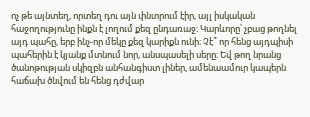ոչ թե այնտեղ, որտեղ դու այն փնտրում էիր, այլ իսկական հաջողությունը ինքն է լողում քեզ ընդառաջ։ Կարևորը՝ չբաց թողնել այդ պահը, երբ ինչ-որ մեկը քեզ կարիքն ունի։ Չէ՞ որ հենց այդպիսի պահերին է կյանք մտնում նոր, անսպասելի սերը։ Եվ թող նրանց ծանոթության սկիզբն անհանգիստ լիներ, ամենաամուր կապերն հաճախ ծնվում են հենց դժվար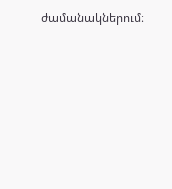ժամանակներում։